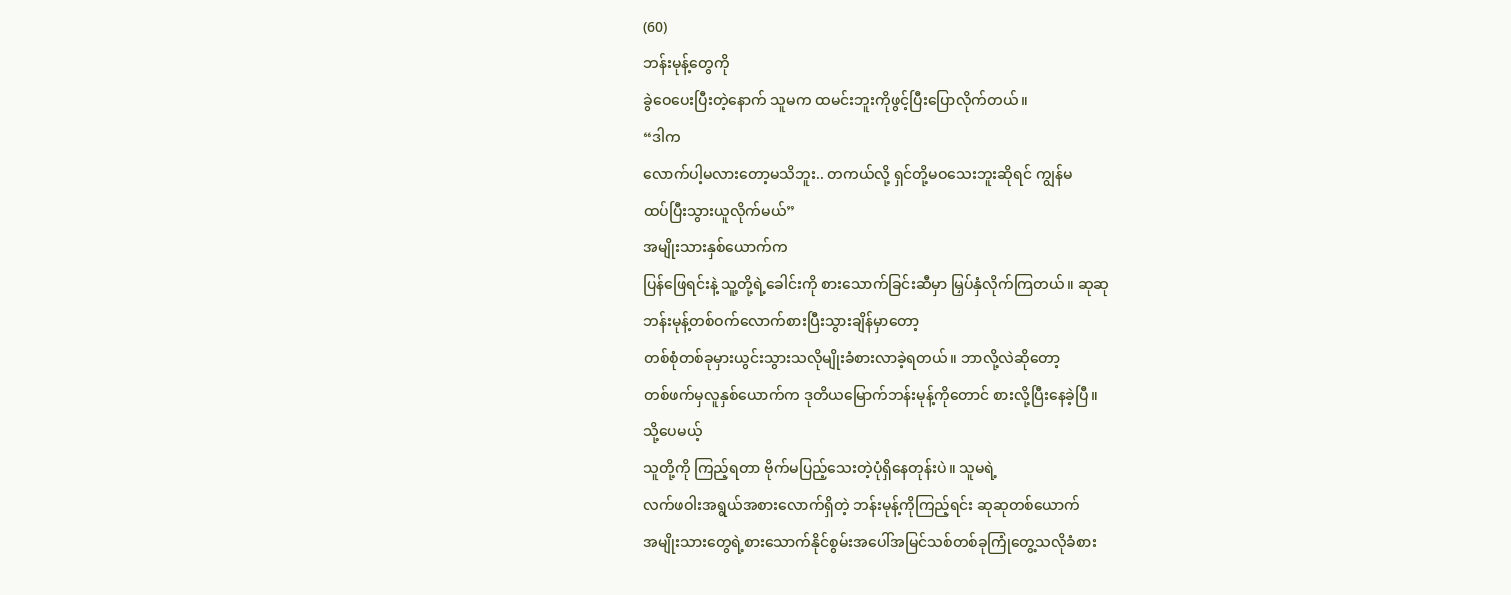(60)
ဘန်းမုန့်တွေကို
ခွဲဝေပေးပြီးတဲ့နောက် သူမက ထမင်းဘူးကိုဖွင့်ပြီးပြောလိုက်တယ်။
“ဒါက
လောက်ပါ့မလားတော့မသိဘူး.. တကယ်လို့ ရှင်တို့မဝသေးဘူးဆိုရင် ကျွန်မ
ထပ်ပြီးသွားယူလိုက်မယ်”
အမျိုးသားနှစ်ယောက်က
ပြန်ဖြေရင်းနဲ့ သူ့တို့ရဲ့ခေါင်းကို စားသောက်ခြင်းဆီမှာ မြှပ်နှံလိုက်ကြတယ်။ ဆုဆု
ဘန်းမုန့်တစ်ဝက်လောက်စားပြီးသွားချိန်မှာတော့
တစ်စုံတစ်ခုမှားယွင်းသွားသလိုမျိုးခံစားလာခဲ့ရတယ်။ ဘာလို့လဲဆိုတော့
တစ်ဖက်မှလူနှစ်ယောက်က ဒုတိယမြောက်ဘန်းမုန့်ကိုတောင် စားလို့ပြီးနေခဲ့ပြီ။
သို့ပေမယ့်
သူတို့ကို ကြည့်ရတာ ဗိုက်မပြည့်သေးတဲ့ပုံရှိနေတုန်းပဲ။ သူမရဲ့
လက်ဖဝါးအရွယ်အစားလောက်ရှိတဲ့ ဘန်းမုန့်ကိုကြည့်ရင်း ဆုဆုတစ်ယောက်
အမျိုးသားတွေရဲ့စားသောက်နိုင်စွမ်းအပေါ်အမြင်သစ်တစ်ခုကြုံတွေ့သလိုခံစား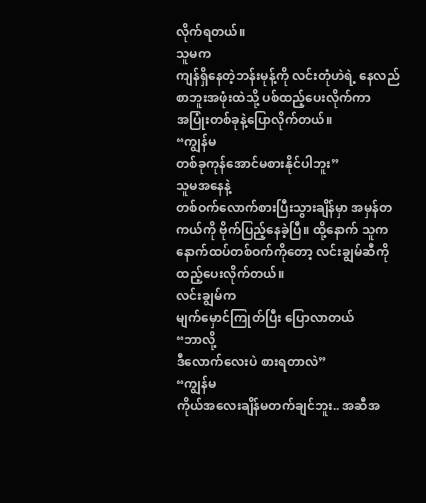လိုက်ရတယ်။
သူမက
ကျန်ရှိနေတဲ့ဘန်းမုန့်ကို လင်းတုံဟဲရဲ့ နေလည်စာဘူးအဖုံးထဲသို့ ပစ်ထည့်ပေးလိုက်ကာ
အပြုံးတစ်ခုနဲ့ပြောလိုက်တယ်။
“ကျွန်မ
တစ်ခုကုန်အောင်မစားနိုင်ပါဘူး”
သူမအနေနဲ့
တစ်ဝက်လောက်စားပြီးသွားချိန်မှာ အမှန်တကယ်ကို ဗိုက်ပြည့်နေခဲ့ပြီ။ ထို့နောက် သူက
နောက်ထပ်တစ်ဝက်ကိုတော့ လင်းချွမ်ဆီကိုထည့်ပေးလိုက်တယ်။
လင်းချွမ်က
မျက်မှောင်ကြုတ်ပြီး ပြောလာတယ်
“ဘာလို့
ဒီလောက်လေးပဲ စားရတာလဲ”
“ကျွန်မ
ကိုယ်အလေးချိန်မတက်ချင်ဘူး.. အဆီအ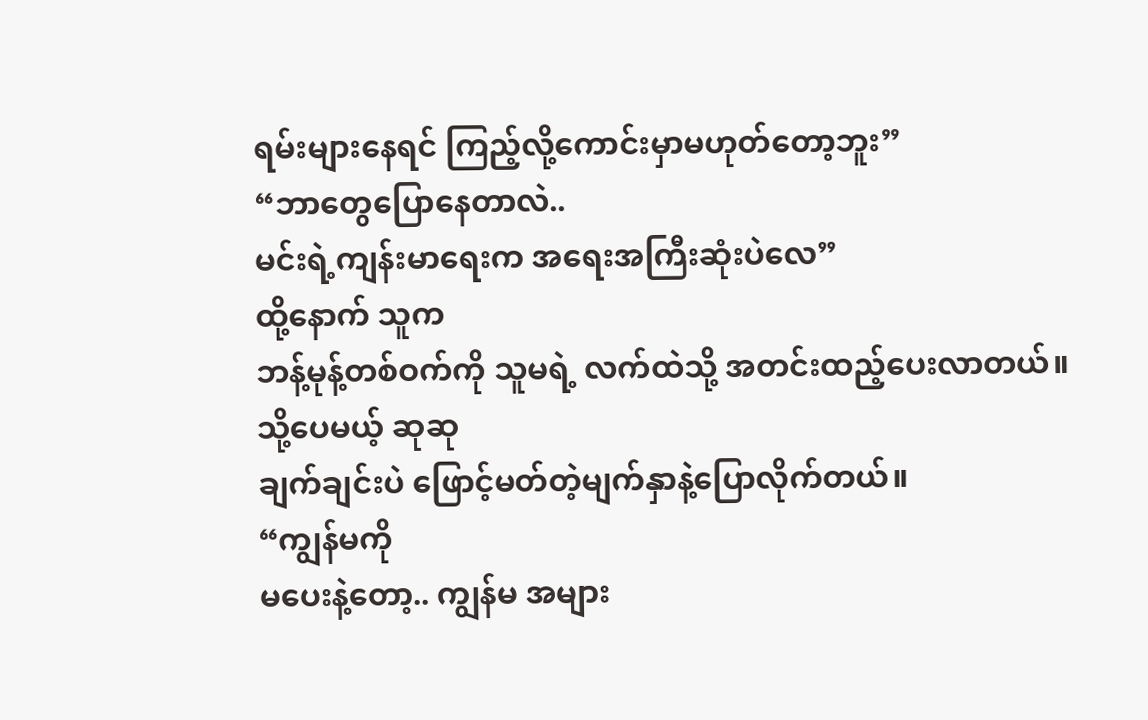ရမ်းများနေရင် ကြည့်လို့ကောင်းမှာမဟုတ်တော့ဘူး”
“ဘာတွေပြောနေတာလဲ..
မင်းရဲ့ကျန်းမာရေးက အရေးအကြီးဆုံးပဲလေ”
ထို့နောက် သူက
ဘန့်မုန့်တစ်ဝက်ကို သူမရဲ့ လက်ထဲသို့ အတင်းထည့်ပေးလာတယ်။
သို့ပေမယ့် ဆုဆု
ချက်ချင်းပဲ ဖြောင့်မတ်တဲ့မျက်နှာနဲ့ပြောလိုက်တယ်။
“ကျွန်မကို
မပေးနဲ့တော့.. ကျွန်မ အများ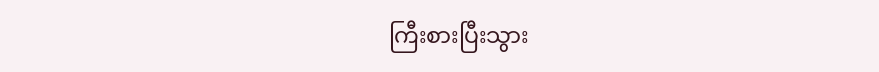ကြီးစားပြီးသွား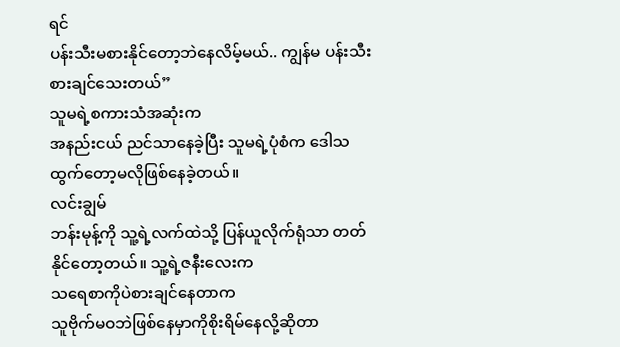ရင်
ပန်းသီးမစားနိုင်တော့ဘဲနေလိမ့်မယ်.. ကျွန်မ ပန်းသီးစားချင်သေးတယ်”
သူမရဲ့စကားသံအဆုံးက
အနည်းငယ် ညင်သာနေခဲ့ပြီး သူမရဲ့ပုံစံက ဒေါသထွက်တော့မလိုဖြစ်နေခဲ့တယ်။
လင်းချွမ်
ဘန်းမုန့်ကို သူ့ရဲ့လက်ထဲသို့ ပြန်ယူလိုက်ရုံသာ တတ်နိုင်တော့တယ်။ သူ့ရဲ့ဇနီးလေးက
သရေစာကိုပဲစားချင်နေတာက
သူဗိုက်မဝဘဲဖြစ်နေမှာကိုစိုးရိမ်နေလို့ဆိုတာ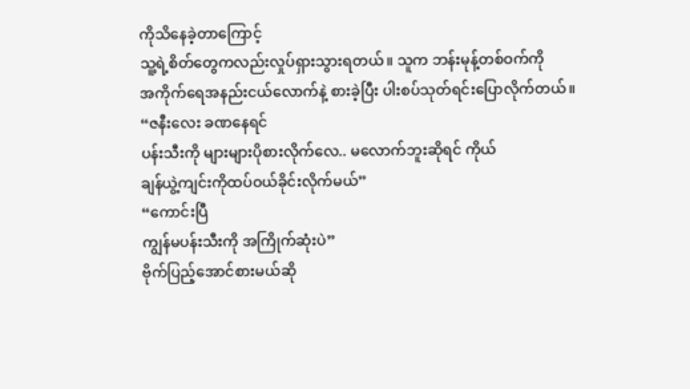ကိုသိနေခဲ့တာကြောင့်
သူ့ရဲ့စိတ်တွေကလည်းလှုပ်ရှားသွားရတယ်။ သူက ဘန်းမုန့်တစ်ဝက်ကို
အကိုက်ရေအနည်းငယ်လောက်နဲ့ စားခဲ့ပြီး ပါးစပ်သုတ်ရင်းပြောလိုက်တယ်။
“ဇနီးလေး ခဏနေရင်
ပန်းသီးကို များများပိုစားလိုက်လေ.. မလောက်ဘူးဆိုရင် ကိုယ်
ချန်ယွဲ့ကျင်းကိုထပ်ဝယ်ခိုင်းလိုက်မယ်”
“ကောင်းပြီ
ကျွန်မပန်းသီးကို အကြိုက်ဆုံးပဲ”
ဗိုက်ပြည့်အောင်စားမယ်ဆို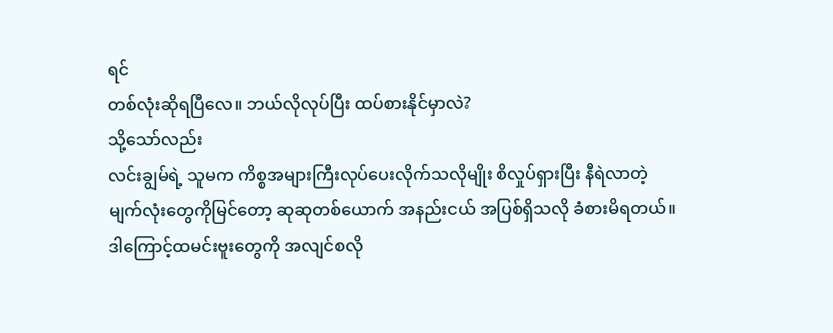ရင်
တစ်လုံးဆိုရပြီလေ။ ဘယ်လိုလုပ်ပြီး ထပ်စားနိုင်မှာလဲ?
သို့သော်လည်း
လင်းချွမ်ရဲ့ သူမက ကိစ္စအများကြီးလုပ်ပေးလိုက်သလိုမျိုး စိလှုပ်ရှားပြီး နီရဲလာတဲ့
မျက်လုံးတွေကိုမြင်တော့ ဆုဆုတစ်ယောက် အနည်းငယ် အပြစ်ရှိသလို ခံစားမိရတယ်။
ဒါကြောင့်ထမင်းဗူးတွေကို အလျင်စလို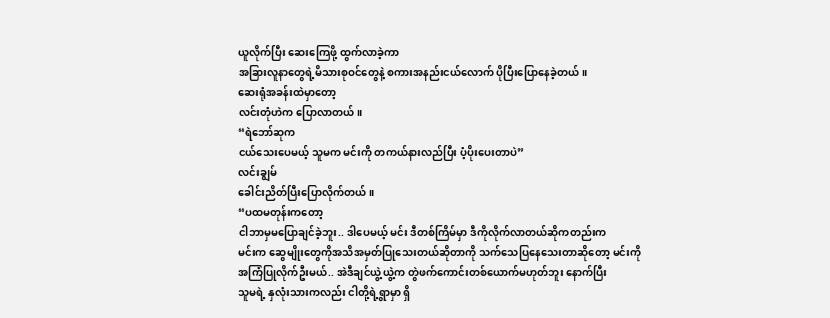ယူလိုက်ပြီး ဆေးကြေဖို့ ထွက်လာခဲ့ကာ
အခြားလူနာတွေရဲ့မိသားစုဝင်တွေနဲ့ စကားအနည်းငယ်လောက် ပိုပြီးပြောနေခဲ့တယ်။
ဆေးရုံအခန်းထဲမှာတော့
လင်းတုံဟဲက ပြောလာတယ်။
“ရဲဘော်ဆုက
ငယ်သေးပေမယ့် သူမက မင်းကို တကယ်နားလည်ပြီး ပံ့ပိုးပေးတာပဲ”
လင်းချွမ်
ခေါင်းညိတ်ပြီးပြောလိုက်တယ်။
“ပထမတုန်းကတော့
ငါဘာမှမပြောချင်ခဲ့ဘူး.. ဒါပေမယ့် မင်း ဒီတစ်ကြိမ်မှာ ဒီကိုလိုက်လာတယ်ဆိုကတည်းက
မင်းက ဆွေမျိုးတွေကိုအသိအမှတ်ပြုသေးတယ်ဆိုတာကို သက်သေပြနေသေးတာဆိုတော့ မင်းကို
အကြံပြုလိုက်ဦးမယ်.. အဲဒီချင်ယွဲ့ယွဲ့က တွဲဖက်ကောင်းတစ်ယောက်မဟုတ်ဘူး နောက်ပြီး
သူမရဲ့ နှလုံးသားကလည်း ငါတို့ရဲ့ရွာမှာ ရှိ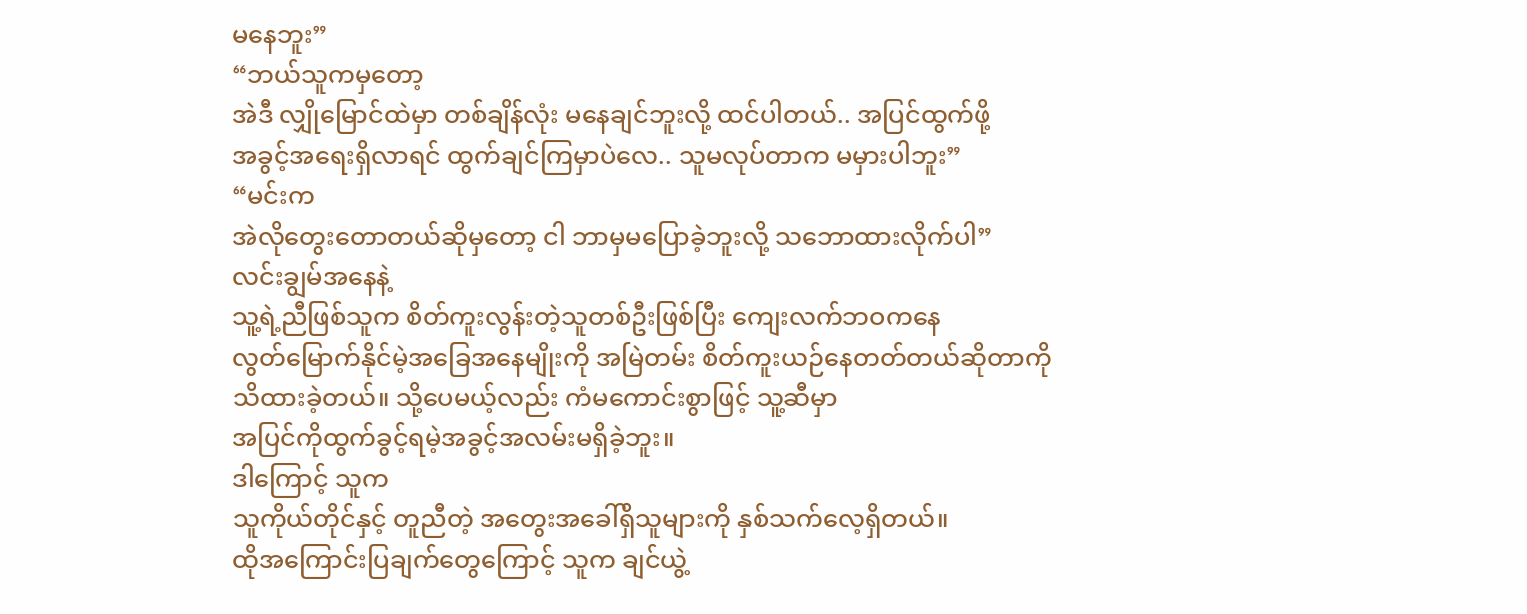မနေဘူး”
“ဘယ်သူကမှတော့
အဲဒီ လျှိုမြောင်ထဲမှာ တစ်ချိန်လုံး မနေချင်ဘူးလို့ ထင်ပါတယ်.. အပြင်ထွက်ဖို့
အခွင့်အရေးရှိလာရင် ထွက်ချင်ကြမှာပဲလေ.. သူမလုပ်တာက မမှားပါဘူး”
“မင်းက
အဲလိုတွေးတောတယ်ဆိုမှတော့ ငါ ဘာမှမပြောခဲ့ဘူးလို့ သဘောထားလိုက်ပါ”
လင်းချွမ်အနေနဲ့
သူ့ရဲ့ညီဖြစ်သူက စိတ်ကူးလွန်းတဲ့သူတစ်ဦးဖြစ်ပြီး ကျေးလက်ဘဝကနေ
လွတ်မြောက်နိုင်မဲ့အခြေအနေမျိုးကို အမြဲတမ်း စိတ်ကူးယဉ်နေတတ်တယ်ဆိုတာကို
သိထားခဲ့တယ်။ သို့ပေမယ့်လည်း ကံမကောင်းစွာဖြင့် သူ့ဆီမှာ
အပြင်ကိုထွက်ခွင့်ရမဲ့အခွင့်အလမ်းမရှိခဲ့ဘူး။
ဒါကြောင့် သူက
သူကိုယ်တိုင်နှင့် တူညီတဲ့ အတွေးအခေါ်ရှိသူများကို နှစ်သက်လေ့ရှိတယ်။
ထိုအကြောင်းပြချက်တွေကြောင့် သူက ချင်ယွဲ့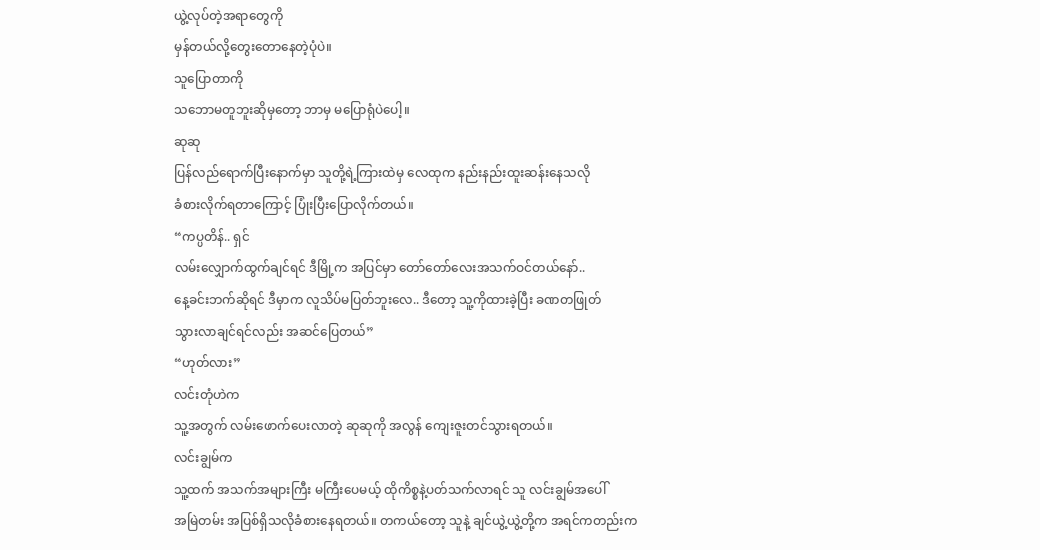ယွဲ့လုပ်တဲ့အရာတွေကို
မှန်တယ်လို့တွေးတောနေတဲ့ပုံပဲ။
သူပြောတာကို
သဘောမတူဘူးဆိုမှတော့ ဘာမှ မပြောရုံပဲပေါ့။
ဆုဆု
ပြန်လည်ရောက်ပြီးနောက်မှာ သူတို့ရဲ့ကြားထဲမှ လေထုက နည်းနည်းထူးဆန်းနေသလို
ခံစားလိုက်ရတာကြောင့် ပြုံးပြီးပြောလိုက်တယ်။
“ကပ္ပတိန်.. ရှင်
လမ်းလျှောက်ထွက်ချင်ရင် ဒီမြို့က အပြင်မှာ တော်တော်လေးအသက်ဝင်တယ်နော်..
နေ့ခင်းဘက်ဆိုရင် ဒီမှာက လူသိပ်မပြတ်ဘူးလေ.. ဒီတော့ သူ့ကိုထားခဲ့ပြီး ခဏတဖြုတ်
သွားလာချင်ရင်လည်း အဆင်ပြေတယ်”
“ဟုတ်လား”
လင်းတုံဟဲက
သူ့အတွက် လမ်းဖောက်ပေးလာတဲ့ ဆုဆုကို အလွန် ကျေးဇူးတင်သွားရတယ်။
လင်းချွမ်က
သူ့ထက် အသက်အများကြီး မကြီးပေမယ့် ထိုကိစ္စနဲ့ပတ်သက်လာရင် သူ လင်းချွမ်အပေါ်
အမြဲတမ်း အပြစ်ရှိသလိုခံစားနေရတယ်။ တကယ်တော့ သူနဲ့ ချင်ယွဲ့ယွဲ့တို့က အရင်ကတည်းက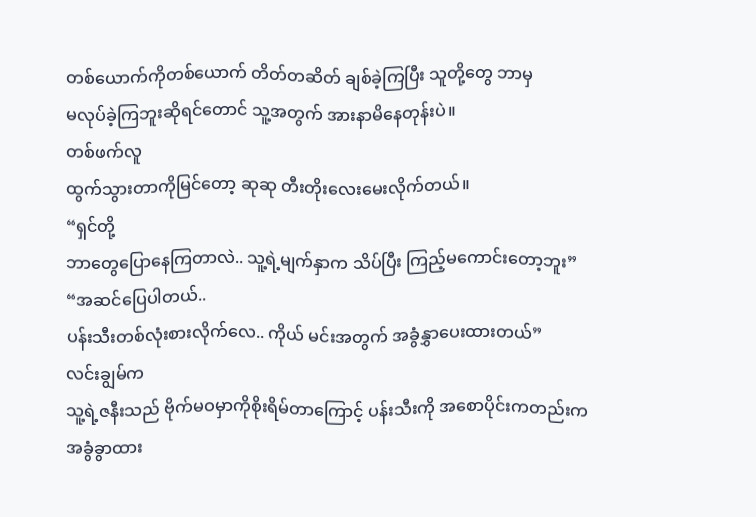တစ်ယောက်ကိုတစ်ယောက် တိတ်တဆိတ် ချစ်ခဲ့ကြပြီး သူတို့တွေ ဘာမှ
မလုပ်ခဲ့ကြဘူးဆိုရင်တောင် သူ့အတွက် အားနာမိနေတုန်းပဲ။
တစ်ဖက်လူ
ထွက်သွားတာကိုမြင်တော့ ဆုဆု တီးတိုးလေးမေးလိုက်တယ်။
“ရှင်တို့
ဘာတွေပြောနေကြတာလဲ.. သူ့ရဲ့မျက်နှာက သိပ်ပြီး ကြည့်မကောင်းတော့ဘူး”
“အဆင်ပြေပါတယ်..
ပန်းသီးတစ်လုံးစားလိုက်လေ.. ကိုယ် မင်းအတွက် အခွံနွှာပေးထားတယ်”
လင်းချွမ်က
သူ့ရဲ့ဇနီးသည် ဗိုက်မဝမှာကိုစိုးရိမ်တာကြောင့် ပန်းသီးကို အစောပိုင်းကတည်းက
အခွံခွာထား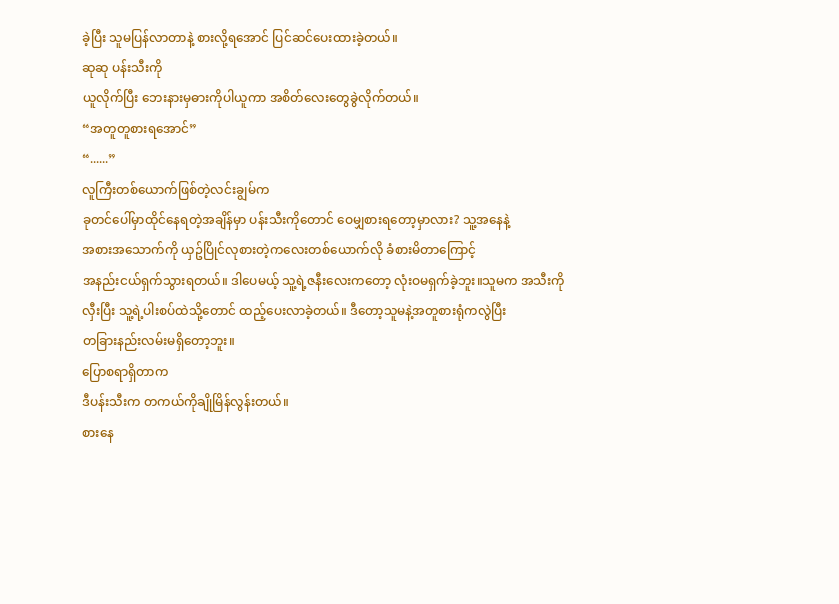ခဲ့ပြီး သူမပြန်လာတာနဲ့ စားလို့ရအောင် ပြင်ဆင်ပေးထားခဲ့တယ်။
ဆုဆု ပန်းသီးကို
ယူလိုက်ပြီး ဘေးနားမှဓားကိုပါယူကာ အစိတ်လေးတွေခွဲလိုက်တယ်။
“အတူတူစားရအောင်”
“......”
လူကြီးတစ်ယောက်ဖြစ်တဲ့လင်းချွမ်က
ခုတင်ပေါ်မှာထိုင်နေရတဲ့အချိန်မှာ ပန်းသီးကိုတောင် ဝေမျှစားရတော့မှာလား? သူ့အနေနဲ့
အစားအသောက်ကို ယှဥ်ပြိုင်လုစားတဲ့ကလေးတစ်ယောက်လို ခံစားမိတာကြောင့်
အနည်းငယ်ရှက်သွားရတယ်။ ဒါပေမယ့် သူ့ရဲ့ဇနီးလေးကတော့ လုံးဝမရှက်ခဲ့ဘူး။သူမက အသီးကို
လှီးပြီး သူ့ရဲ့ပါးစပ်ထဲသို့တောင် ထည့်ပေးလာခဲ့တယ်။ ဒီတော့သူမနဲ့အတူစားရုံကလွဲပြီး
တခြားနည်းလမ်းမရှိတော့ဘူး။
ပြောစရာရှိတာက
ဒီပန်းသီးက တကယ်ကိုချိုမြိန်လွန်းတယ်။
စားနေ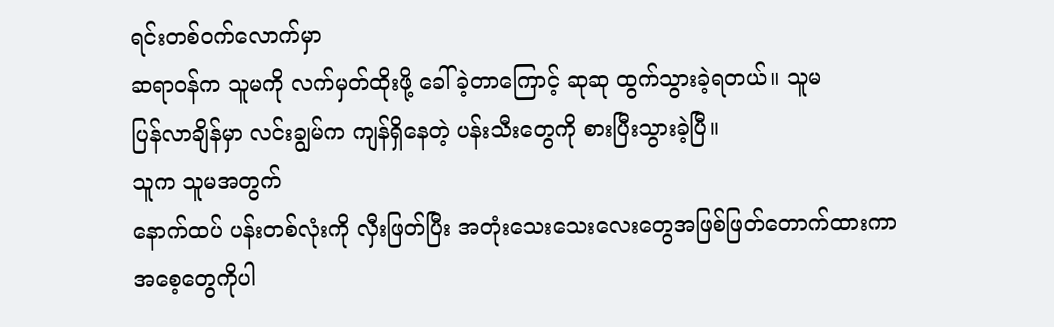ရင်းတစ်ဝက်လောက်မှာ
ဆရာဝန်က သူမကို လက်မှတ်ထိုးဖို့ ခေါ်ခဲ့တာကြောင့် ဆုဆု ထွက်သွားခဲ့ရတယ်။ သူမ
ပြန်လာချိန်မှာ လင်းချွမ်က ကျန်ရှိနေတဲ့ ပန်းသီးတွေကို စားပြီးသွားခဲ့ပြီ။
သူက သူမအတွက်
နောက်ထပ် ပန်းတစ်လုံးကို လှီးဖြတ်ပြီး အတုံးသေးသေးလေးတွေအဖြစ်ဖြတ်တောက်ထားကာ
အစေ့တွေကိုပါ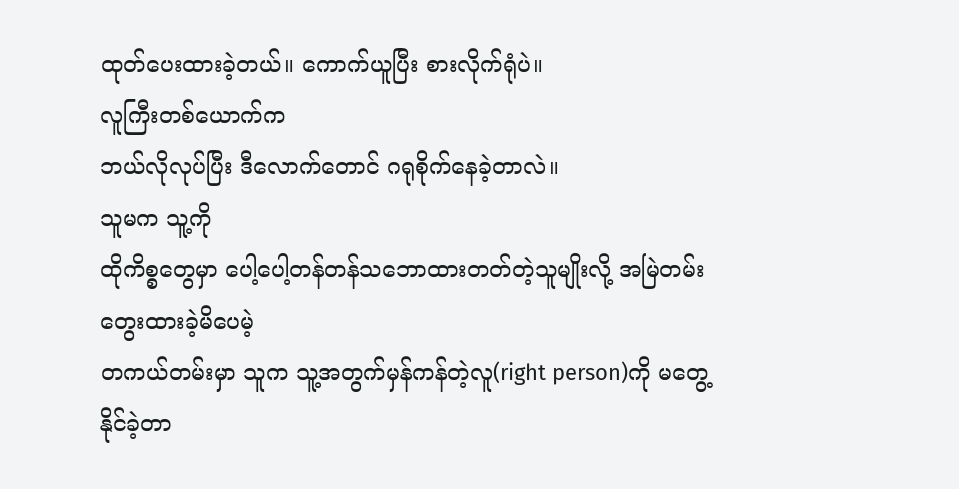ထုတ်ပေးထားခဲ့တယ်။ ကောက်ယူပြီး စားလိုက်ရုံပဲ။
လူကြီးတစ်ယောက်က
ဘယ်လိုလုပ်ပြီး ဒီလောက်တောင် ဂရုစိုက်နေခဲ့တာလဲ။
သူမက သူ့ကို
ထိုကိစ္စတွေမှာ ပေါ့ပေါ့တန်တန်သဘောထားတတ်တဲ့သူမျိုးလို့ အမြဲတမ်းတွေးထားခဲ့မိပေမဲ့
တကယ်တမ်းမှာ သူက သူ့အတွက်မှန်ကန်တဲ့လူ(right person)ကို မတွေ့နိုင်ခဲ့တာ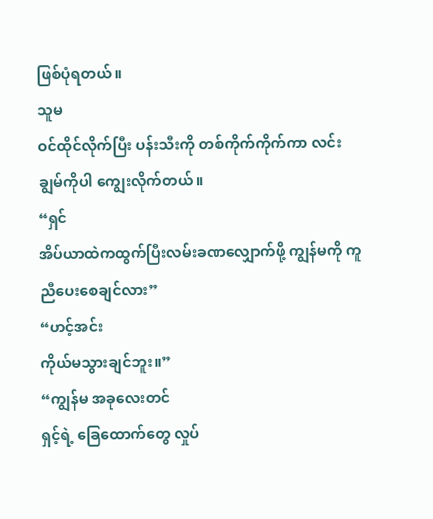ဖြစ်ပုံရတယ်။
သူမ
ဝင်ထိုင်လိုက်ပြီး ပန်းသီးကို တစ်ကိုက်ကိုက်ကာ လင်းချွမ်ကိုပါ ကျွေးလိုက်တယ်။
“ရှင်
အိပ်ယာထဲကထွက်ပြီးလမ်းခဏလျှောက်ဖို့ ကျွန်မကို ကူညီပေးစေချင်လား”
“ဟင့်အင်း
ကိုယ်မသွားချင်ဘူး။”
“ကျွန်မ အခုလေးတင်
ရှင့်ရဲ့ ခြေထောက်တွေ လှုပ်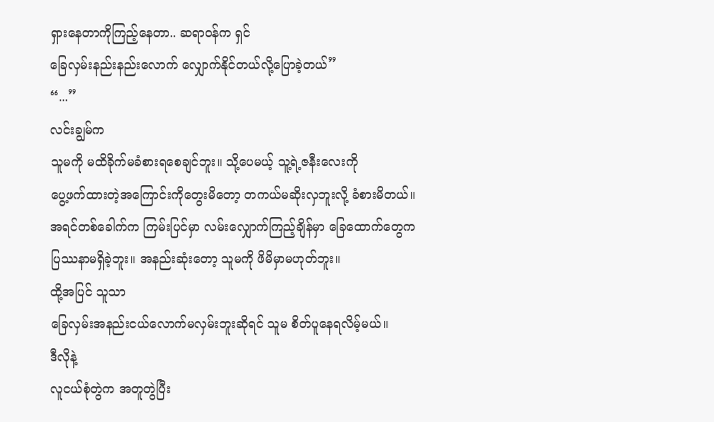ရှားနေတာကိုကြည့်နေတာ.. ဆရာဝန်က ရှင်
ခြေလှမ်းနည်းနည်းလောက် လျှောက်နိုင်တယ်လို့ပြောခဲ့တယ်”
“...”
လင်းချွမ်က
သူမကို မထိခိုက်မခံစားရစေချင်ဘူး။ သို့ပေမယ့် သူ့ရဲ့ဇနီးလေးကို
ပွေ့ဖက်ထားတဲ့အကြောင်းကိုတွေးမိတော့ တကယ်မဆိုးလှဘူးလို့ ခံစားမိတယ်။
အရင်တစ်ခေါက်က ကြမ်းပြင်မှာ လမ်းလျှောက်ကြည့်ချိန်မှာ ခြေထောက်တွေက
ပြဿနာမရှိခဲ့ဘူး။ အနည်းဆုံးတော့ သူမကို ဖိမိမှာမဟုတ်ဘူး။
ထို့အပြင် သူသာ
ခြေလှမ်းအနည်းငယ်လောက်မလှမ်းဘူးဆိုရင် သူမ စိတ်ပူနေရလိမ့်မယ်။
ဒီလိုနဲ့
လူငယ်စုံတွဲက အတူတွဲပြီး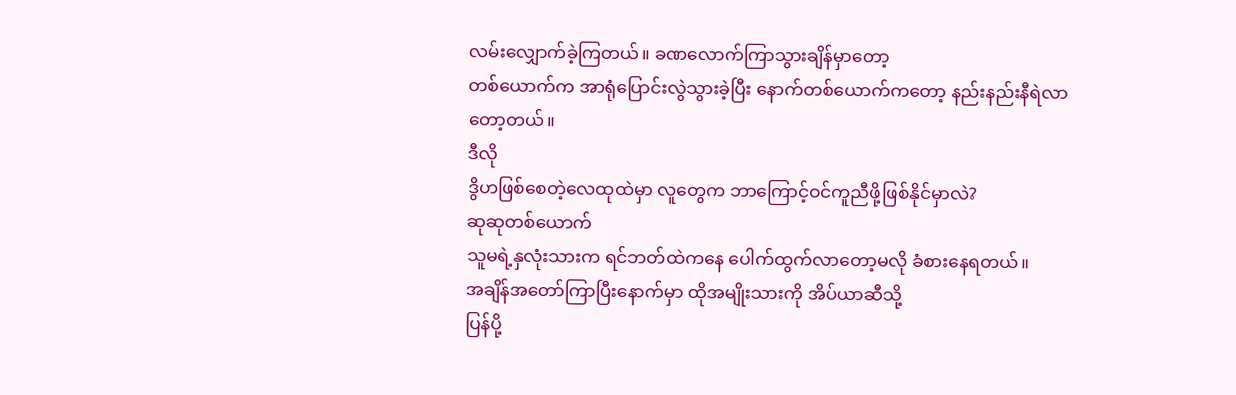လမ်းလျှောက်ခဲ့ကြတယ်။ ခဏလောက်ကြာသွားချိန်မှာတော့
တစ်ယောက်က အာရုံပြောင်းလွဲသွားခဲ့ပြီး နောက်တစ်ယောက်ကတော့ နည်းနည်းနီရဲလာတော့တယ်။
ဒီလို
ဒွိဟဖြစ်စေတဲ့လေထုထဲမှာ လူတွေက ဘာကြောင့်ဝင်ကူညီဖို့ဖြစ်နိုင်မှာလဲ?
ဆုဆုတစ်ယောက်
သူမရဲ့နှလုံးသားက ရင်ဘတ်ထဲကနေ ပေါက်ထွက်လာတော့မလို ခံစားနေရတယ်။
အချိန်အတော်ကြာပြီးနောက်မှာ ထိုအမျိုးသားကို အိပ်ယာဆီသို့
ပြန်ပို့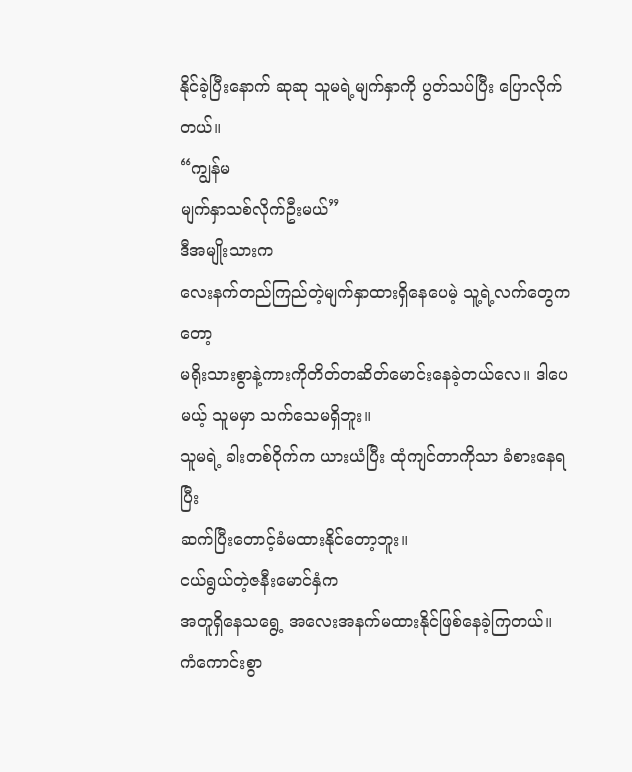နိုင်ခဲ့ပြီးနောက် ဆုဆု သူမရဲ့မျက်နှာကို ပွတ်သပ်ပြီး ပြောလိုက်တယ်။
“ကျွန်မ
မျက်နှာသစ်လိုက်ဦးမယ်”
ဒီအမျိုးသားက
လေးနက်တည်ကြည်တဲ့မျက်နှာထားရှိနေပေမဲ့ သူ့ရဲ့လက်တွေကတော့
မရိုးသားစွာနဲ့ကားကိုတိတ်တဆိတ်မောင်းနေခဲ့တယ်လေ။ ဒါပေမယ့် သူမမှာ သက်သေမရှိဘူး။
သူမရဲ့ ခါးတစ်ဝိုက်က ယားယံပြီး ထုံကျင်တာကိုသာ ခံစားနေရပြီး
ဆက်ပြီးတောင့်ခံမထားနိုင်တော့ဘူး။
ငယ်ရွယ်တဲ့ဇနီးမောင်နှံက
အတူရှိနေသရွေ့ အလေးအနက်မထားနိုင်ဖြစ်နေခဲ့ကြတယ်။ ကံကောင်းစွာ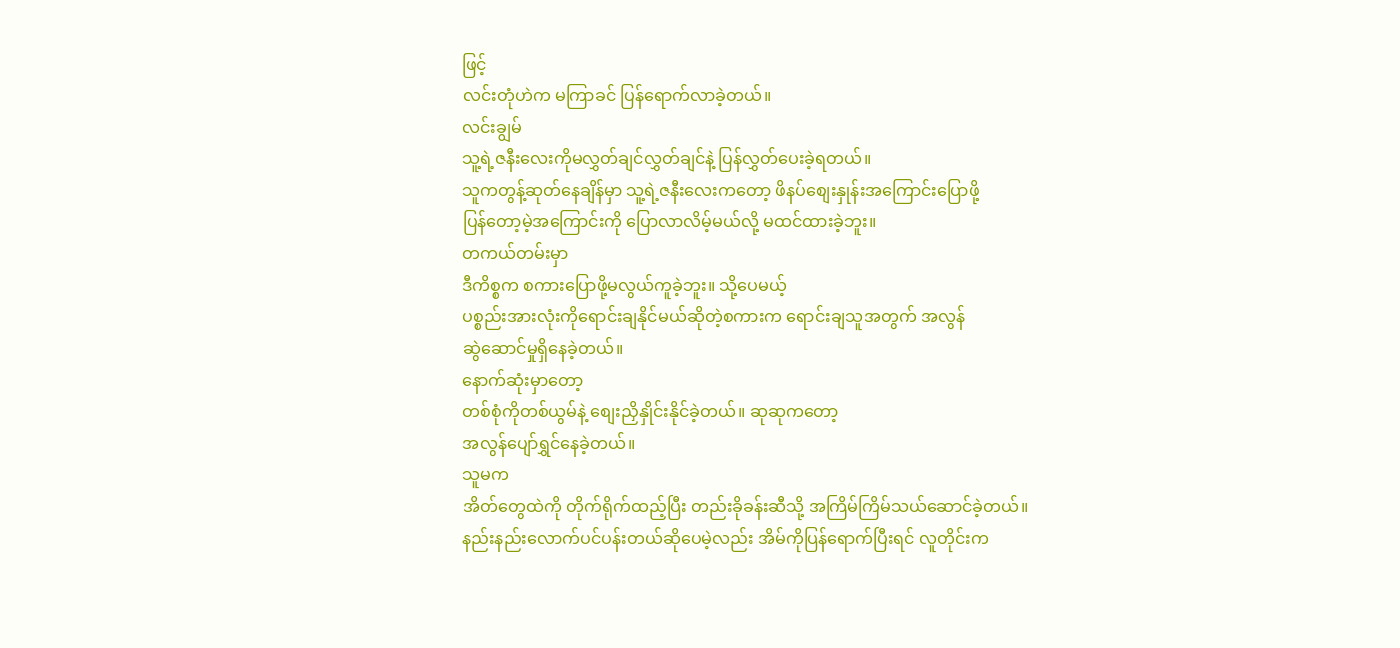ဖြင့်
လင်းတုံဟဲက မကြာခင် ပြန်ရောက်လာခဲ့တယ်။
လင်းချွမ်
သူ့ရဲ့ဇနီးလေးကိုမလွှတ်ချင်လွှတ်ချင်နဲ့ ပြန်လွှတ်ပေးခဲ့ရတယ်။
သူကတွန့်ဆုတ်နေချိန်မှာ သူ့ရဲ့ဇနီးလေးကတော့ ဖိနပ်စျေးနှုန်းအကြောင်းပြောဖို့
ပြန်တော့မဲ့အကြောင်းကို ပြောလာလိမ့်မယ်လို့ မထင်ထားခဲ့ဘူး။
တကယ်တမ်းမှာ
ဒီကိစ္စက စကားပြောဖို့မလွယ်ကူခဲ့ဘူး။ သို့ပေမယ့်
ပစ္စည်းအားလုံးကိုရောင်းချနိုင်မယ်ဆိုတဲ့စကားက ရောင်းချသူအတွက် အလွန်
ဆွဲဆောင်မှုရှိနေခဲ့တယ်။
နောက်ဆုံးမှာတော့
တစ်စုံကိုတစ်ယွမ်နဲ့ စျေးညှိနှိုင်းနိုင်ခဲ့တယ်။ ဆုဆုကတော့
အလွန်ပျော်ရွှင်နေခဲ့တယ်။
သူမက
အိတ်တွေထဲကို တိုက်ရိုက်ထည့်ပြီး တည်းခိုခန်းဆီသို့ အကြိမ်ကြိမ်သယ်ဆောင်ခဲ့တယ်။
နည်းနည်းလောက်ပင်ပန်းတယ်ဆိုပေမဲ့လည်း အိမ်ကိုပြန်ရောက်ပြီးရင် လူတိုင်းက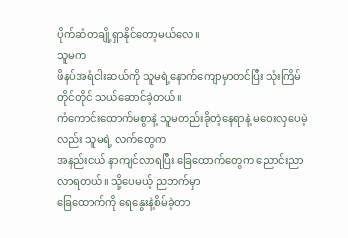ပိုက်ဆံတချို့ရှာနိုင်တော့မယ်လေ။
သူမက
ဖိနပ်အရံငါးဆယ်ကို သူမရဲ့နောက်ကျောမှာတင်ပြီး သုံးကြိမ်တိုင်တိုင် သယ်ဆောင်ခဲ့တယ်။
ကံကောင်းထောက်မစွာနဲ့ သူမတည်းခိုတဲ့နေရာနဲ့ မဝေးလှပေမဲ့လည်း သူမရဲ့ လက်တွေက
အနည်းငယ် နာကျင်လာရပြီး ခြေထောက်တွေက ညောင်းညာလာရတယ်။ သို့ပေမယ့် ညဘက်မှာ
ခြေထောက်ကို ရေနွေးနဲ့စိမ်ခဲ့တာ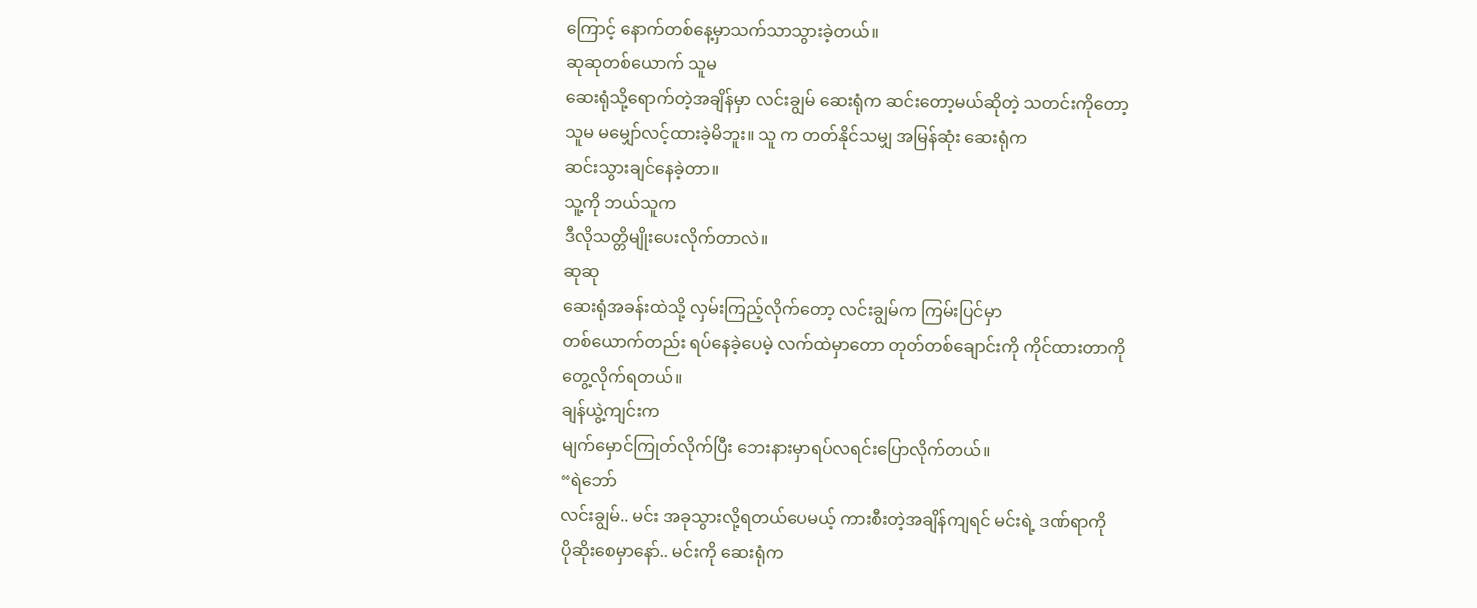ကြောင့် နောက်တစ်နေ့မှာသက်သာသွားခဲ့တယ်။
ဆုဆုတစ်ယောက် သူမ
ဆေးရုံသို့ရောက်တဲ့အချိန်မှာ လင်းချွမ် ဆေးရုံက ဆင်းတော့မယ်ဆိုတဲ့ သတင်းကိုတော့
သူမ မမျှော်လင့်ထားခဲ့မိဘူး။ သူ က တတ်နိုင်သမျှ အမြန်ဆုံး ဆေးရုံက
ဆင်းသွားချင်နေခဲ့တာ။
သူ့ကို ဘယ်သူက
ဒီလိုသတ္တိမျိုးပေးလိုက်တာလဲ။
ဆုဆု
ဆေးရုံအခန်းထဲသို့ လှမ်းကြည့်လိုက်တော့ လင်းချွမ်က ကြမ်းပြင်မှာ
တစ်ယောက်တည်း ရပ်နေခဲ့ပေမဲ့ လက်ထဲမှာတော တုတ်တစ်ချောင်းကို ကိုင်ထားတာကို
တွေ့လိုက်ရတယ်။
ချန်ယွဲ့ကျင်းက
မျက်မှောင်ကြုတ်လိုက်ပြီး ဘေးနားမှာရပ်လရင်းပြောလိုက်တယ်။
“ရဲဘော်
လင်းချွမ်.. မင်း အခုသွားလို့ရတယ်ပေမယ့် ကားစီးတဲ့အချိန်ကျရင် မင်းရဲ့ ဒဏ်ရာကို
ပိုဆိုးစေမှာနော်.. မင်းကို ဆေးရုံက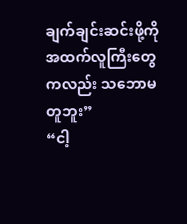ချက်ချင်းဆင်းဖို့ကို
အထက်လူကြီးတွေကလည်း သဘောမတူဘူး”
“ငါ့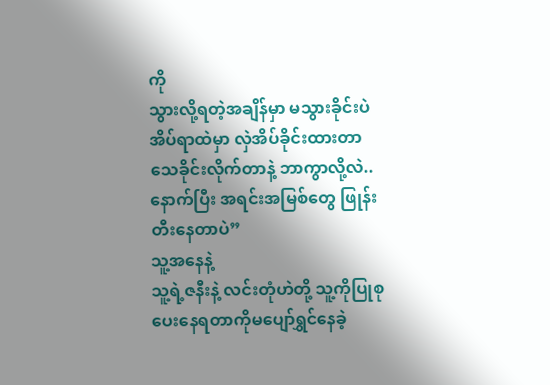ကို
သွားလို့ရတဲ့အချိန်မှာ မသွားခိုင်းပဲ အိပ်ရာထဲမှာ လှဲအိပ်ခိုင်းထားတာ
သေခိုင်းလိုက်တာနဲ့ ဘာကွာလို့လဲ.. နောက်ပြီး အရင်းအမြစ်တွေ ဖြုန်းတီးနေတာပဲ”
သူ့အနေနဲ့
သူ့ရဲ့ဇနီးနဲ့ လင်းတုံဟဲတို့ သူ့ကိုပြုစုပေးနေရတာကိုမပျော်ရွှင်နေခဲ့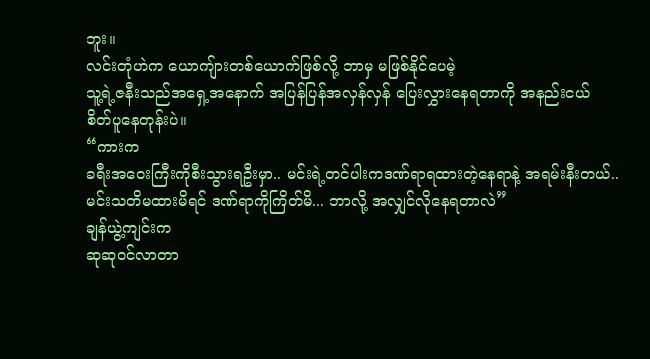ဘူး။
လင်းတုံဟဲက ယောကျ်ားတစ်ယောက်ဖြစ်လို့ ဘာမှ မဖြစ်နိုင်ပေမဲ့
သူ့ရဲ့ဇနီးသည်အရှေ့အနောက် အပြန်ပြန်အလှန်လှန် ပြေးလွှားနေရတာကို အနည်းငယ်
စိတ်ပူနေတုန်းပဲ။
“ကားက
ခရီးအဝေးကြီးကိုစီးသွားရဦးမှာ.. မင်းရဲ့တင်ပါးကဒဏ်ရာရထားတဲ့နေရာနဲ့ အရမ်းနီးတယ်..
မင်းသတိမထားမိရင် ဒဏ်ရာကိုကြိတ်မိ... ဘာလို့ အလျှင်လိုနေရတာလဲ”
ချန်ယွဲ့ကျင်းက
ဆုဆုဝင်လာတာ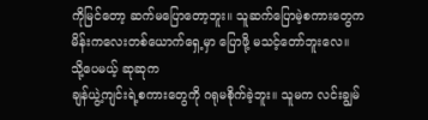ကိုမြင်တော့ ဆက်မပြောတော့ဘူး။ သူဆက်ပြောမဲ့စကားတွေက
မိန်းကလေးတစ်ယောက်ရှေ့မှာ ပြောဖို့ မသင့်တော်ဘူးလေ။
သို့ပေမယ့် ဆုဆုက
ချန်ယွဲ့ကျင်းရဲ့စကားတွေကို ဂရုမစိုက်ခဲ့ဘူး။ သူမက လင်းချွမ်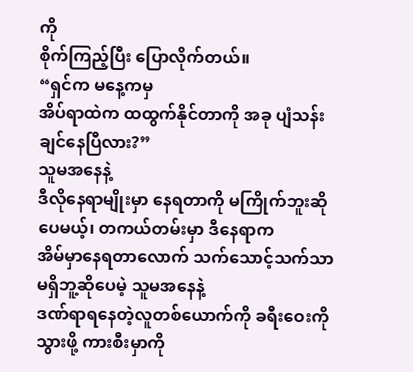ကို
စိုက်ကြည့်ပြီး ပြောလိုက်တယ်။
“ရှင်က မနေ့ကမှ
အိပ်ရာထဲက ထထွက်နိုင်တာကို အခု ပျံသန်းချင်နေပြီလား?”
သူမအနေနဲ့
ဒီလိုနေရာမျိုးမှာ နေရတာကို မကြိုက်ဘူးဆိုပေမယ့်၊ တကယ်တမ်းမှာ ဒီနေရာက
အိမ်မှာနေရတာလောက် သက်သောင့်သက်သာမရှိဘူ့ဆိုပေမဲ့ သူမအနေနဲ့
ဒဏ်ရာရနေတဲ့လူတစ်ယောက်ကို ခရီးဝေးကိုသွားဖို့ ကားစီးမှာကို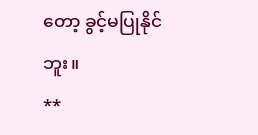တော့ ခွင့်မပြုနိုင်ဘူး။
**